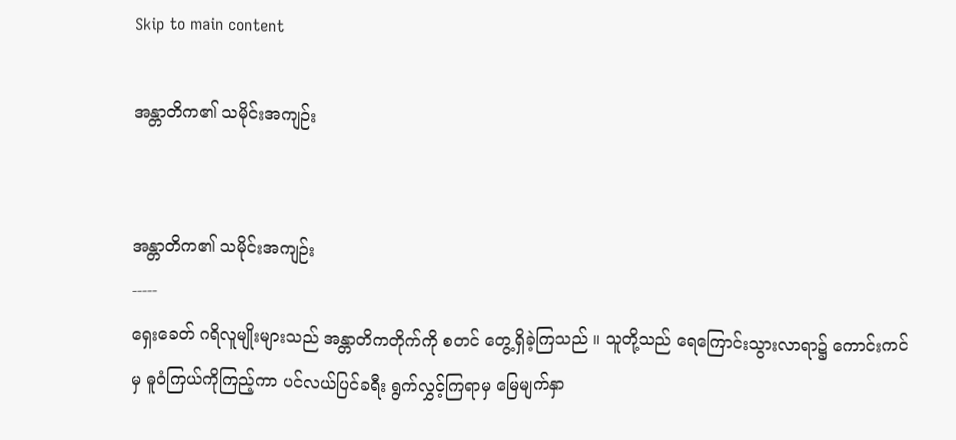Skip to main content

အန္တာတိက၏ သမိုင်းအကျဉ်း


အန္တာတိက၏ သမိုင်းအကျဉ်း
-----
ရှေးခေတ် ဂရိလူမျိုးများသည် အန္တာတိကတိုက်ကို စတင် တွေ့ရှိခဲ့ကြသည် ။ သူတို့သည် ရေကြောင်းသွားလာရာ၌ ကောင်းကင်မှ ဓူဝံကြယ်ကိုကြည့်ကာ ပင်လယ်ပြင်ခရီး ရွက်လွှင့်ကြရာမှ မြေမျက်နှာ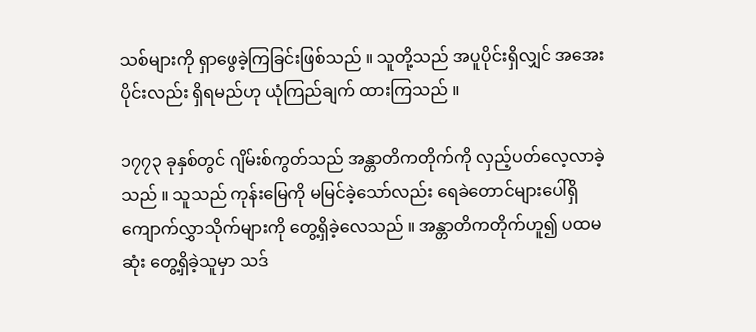သစ်များကို ရှာဖွေခဲ့ကြခြင်းဖြစ်သည် ။ သူတို့သည် အပူပိုင်းရှိလျှင် အအေးပိုင်းလည်း ရှိရမည်ဟု ယုံကြည်ချက် ထားကြသည် ။

၁၇၇၃ ခုနှစ်တွင် ဂျိမ်းစ်ကွတ်သည် အန္တာတိကတိုက်ကို လှည့်ပတ်လေ့လာခဲ့သည် ။ သူသည် ကုန်းမြေကို မမြင်ခဲ့သော်လည်း ရေခဲတောင်များပေါ်ရှိ ကျောက်လွှာသိုက်များကို တွေ့ရှိခဲ့လေသည် ။ အန္တာတိကတိုက်ဟူ၍ ပထမဆုံး တွေ့ရှိခဲ့သူမှာ သဒ်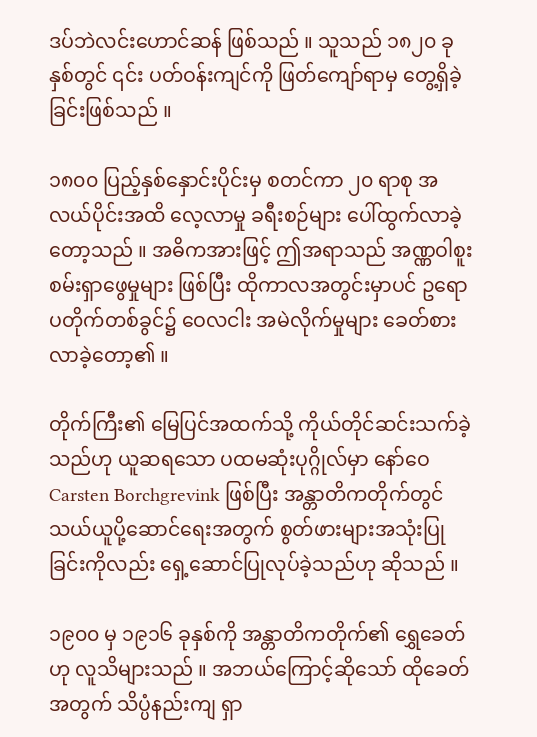ဒပ်ဘဲလင်းဟောင်ဆန် ဖြစ်သည် ။ သူသည် ၁၈၂၀ ခုနှစ်တွင် ၎င်း ပတ်ဝန်းကျင်ကို ဖြတ်ကျော်ရာမှ တွေ့ရှိခဲ့ခြင်းဖြစ်သည် ။

၁၈၀၀ ပြည့်နှစ်နှောင်းပိုင်းမှ စတင်ကာ ၂၀ ရာစု အလယ်ပိုင်းအထိ လေ့လာမှု ခရီးစဉ်များ ပေါ်ထွက်လာခဲ့တော့သည် ။ အဓိကအားဖြင့် ဤအရာသည် အဏ္ဏဝါစူးစမ်းရှာဖွေမှုများ ဖြစ်ပြီး ထိုကာလအတွင်းမှာပင် ဥရောပတိုက်တစ်ခွင်၌ ဝေလငါး အမဲလိုက်မှုများ ခေတ်စားလာခဲ့တော့၏ ။

တိုက်ကြီး၏ မြေပြင်အထက်သို့ ကိုယ်တိုင်ဆင်းသက်ခဲ့သည်ဟု ယူဆရသော ပထမဆုံးပုဂ္ဂိုလ်မှာ နော်ဝေ Carsten Borchgrevink ဖြစ်ပြီး အန္တာတိကတိုက်တွင် သယ်ယူပို့ဆောင်ရေးအတွက် စွတ်ဖားများအသုံးပြုခြင်းကိုလည်း ရှေ့ဆောင်ပြုလုပ်ခဲ့သည်ဟု ဆိုသည် ။

၁၉၀၀ မှ ၁၉၁၆ ခုနှစ်ကို အန္တာတိကတိုက်၏ ရွှေခေတ်ဟု လူသိများသည် ။ အဘယ်ကြောင့်ဆိုသော် ထိုခေတ်အတွက် သိပ္ပံနည်းကျ ရှာ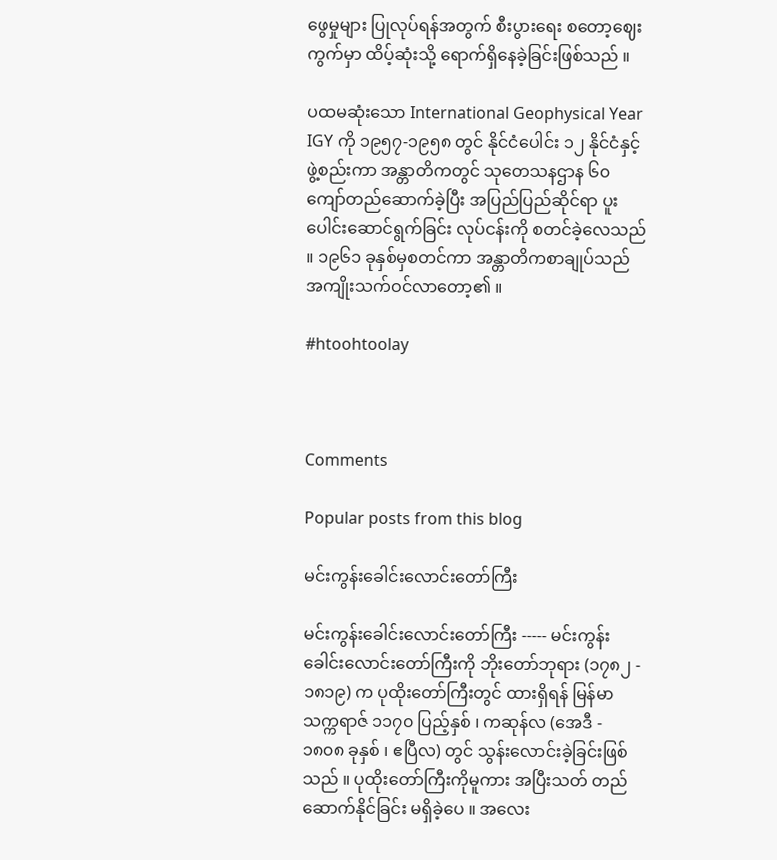ဖွေမှုများ ပြုလုပ်ရန်အတွက် စီးပွားရေး စတော့ဈေးကွက်မှာ ထိပ့်ဆုံးသို့ ရောက်ရှိနေခဲ့ခြင်းဖြစ်သည် ။

ပထမဆုံးသော International Geophysical Year IGY ကို ၁၉၅၇-၁၉၅၈ တွင် နိုင်ငံပေါင်း ၁၂ နိုင်ငံနှင့်ဖွဲ့စည်းကာ အန္တာတိကတွင် သုတေသနဌာန ၆၀ ကျော်တည်ဆောက်ခဲ့ပြီး အပြည်ပြည်ဆိုင်ရာ ပူးပေါင်းဆောင်ရွက်ခြင်း လုပ်ငန်းကို စတင်ခဲ့လေသည် ။ ၁၉၆၁ ခုနှစ်မှစတင်ကာ အန္တာတိကစာချုပ်သည် အကျိုးသက်ဝင်လာတော့၏ ။

#htoohtoolay



Comments

Popular posts from this blog

မင်းကွန်းခေါင်းလောင်းတော်ကြီး

မင်းကွန်းခေါင်းလောင်းတော်ကြီး ----- မင်းကွန်းခေါင်းလောင်းတော်ကြီးကို ဘိုးတော်ဘုရား (၁၇၈၂ - ၁၈၁၉) က ပုထိုးတော်ကြီးတွင် ထားရှိရန် မြန်မာသက္ကရာဇ် ၁၁၇၀ ပြည့်နှစ် ၊ ကဆုန်လ (အေဒီ - ၁၈၀၈ ခုနှစ် ၊ ဧပြီလ) တွင် သွန်းလောင်းခဲ့ခြင်းဖြစ်သည် ။ ပုထိုးတော်ကြီးကိုမူကား အပြီးသတ် တည်ဆောက်နိုင်ခြင်း မရှိခဲ့ပေ ။ အလေး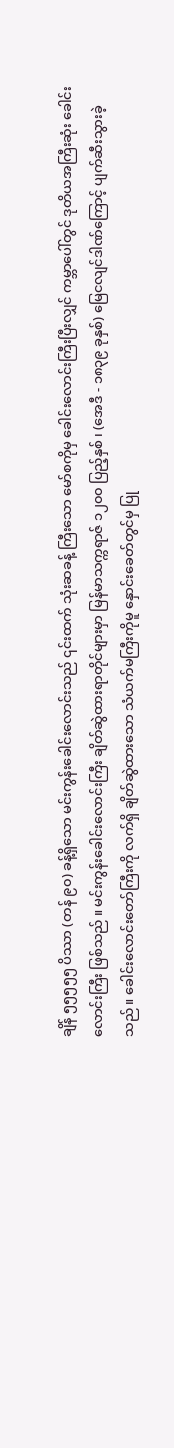ချိန် ၅၅၅၅၅ ပိဿာ (တန် ၉၀) ခန့်ရှိသော မင်းကွန်းခေါင်းလောင်းသည် ၎င်းထက် သုံးဆခန့် ကြီးသော မော်စကိုမှ ခေါင်းလောင်းကြီးပြီးလျှင် ကမ္ဘာပေါ်တွင် ဒုတိယအကြီးဆုံး ခေါင်းလောင်းကြီး ဖြစ်သည် ။ မင်းကွန်းခေါင်းလောင်းကြီး ချိတ်ဆွဲထားရာတိုင်များမှာ မြန်မာသက္ကရာဇ် ၁၂၀၀ ပြည့်နှစ် ၊ (အေဒီ - ၁၈၃၉ ခုနှစ်) မြေငလျင်ဒါဏ်ကြောင့် ပျက်ဆီးသွားခဲ့သည် ။ ခေါင်းလောင်းတော်ကြီးကို လက်ရှိ ချိတ်ဆွဲထားသော သံယက်မကြီးကိုမူ နှောင်းခေတ်တွင်မှ ပြု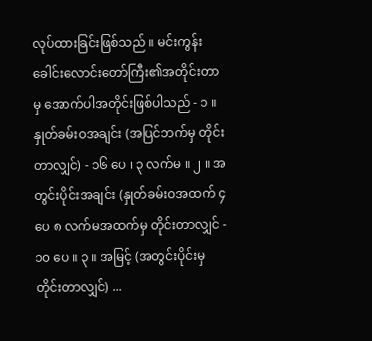လုပ်ထားခြင်းဖြစ်သည် ။ မင်းကွန်းခေါင်းလောင်းတော်ကြီး၏အတိုင်းတာမှ အောက်ပါအတိုင်းဖြစ်ပါသည် - ၁ ။ နှုတ်ခမ်းဝအချင်း (အပြင်ဘက်မှ တိုင်းတာလျှင်) - ၁၆ ပေ ၊ ၃ လက်မ ။ ၂ ။ အတွင်းပိုင်းအချင်း (နှုတ်ခမ်းဝအထက် ၄ ပေ ၈ လက်မအထက်မှ တိုင်းတာလျှင် - ၁၀ ပေ ။ ၃ ။ အမြင့် (အတွင်းပိုင်းမှ တိုင်းတာလျှင်) ...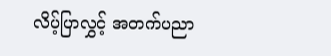လိပ့်ပြာလွှင့် အတက်ပညာ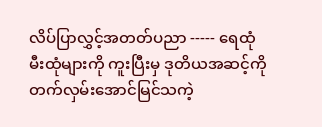လိပ်ပြာလွှင့်အတတ်ပညာ ----- ရေထုံ မီးထုံများကို ကူးပြီးမှ ဒုတိယအဆင့်ကို တက်လှမ်းအောင်မြင်သကဲ့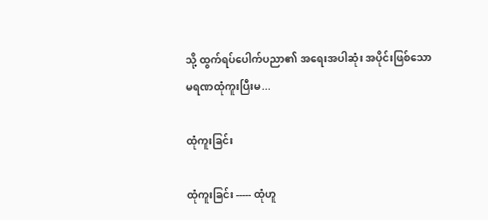သို့ ထွက်ရပ်ပေါက်ပညာ၏ အရေးအပါဆုံး အပိုင်းဖြစ်သော မရဏထုံကူးပြီးမ...

ထုံကူးခြင်း

ထုံကူးခြင်း ----- ထုံဟူ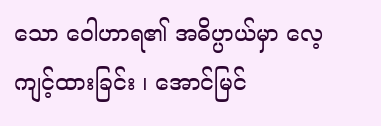သော ဝေါဟာရ၏ အဓိပ္ပာယ်မှာ လေ့ကျင့်ထားခြင်း ၊ အောင်မြင်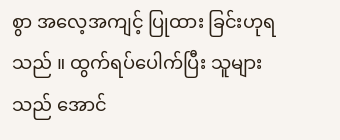စွာ အလေ့အကျင့် ပြုထား ခြင်းဟုရသည် ။ ထွက်ရပ်ပေါက်ပြီး သူများသည် အောင်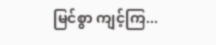မြင်စွာ ကျင့်ကြ...